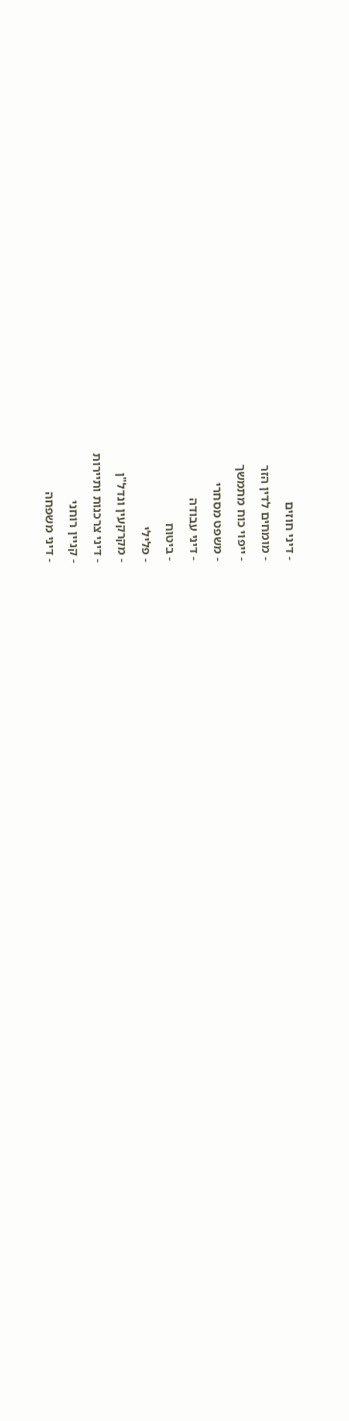- דיני חוזים
- מומחים לדין הזר
- ייפוי כוח מתמשך
- משפט מסחרי
- דיני עבודה
- ביטוח
- פלילי
- מקרקעין ונדל"ן
- דיני צרכנות ותיירות
- קניין רוחני
- דיני משפחה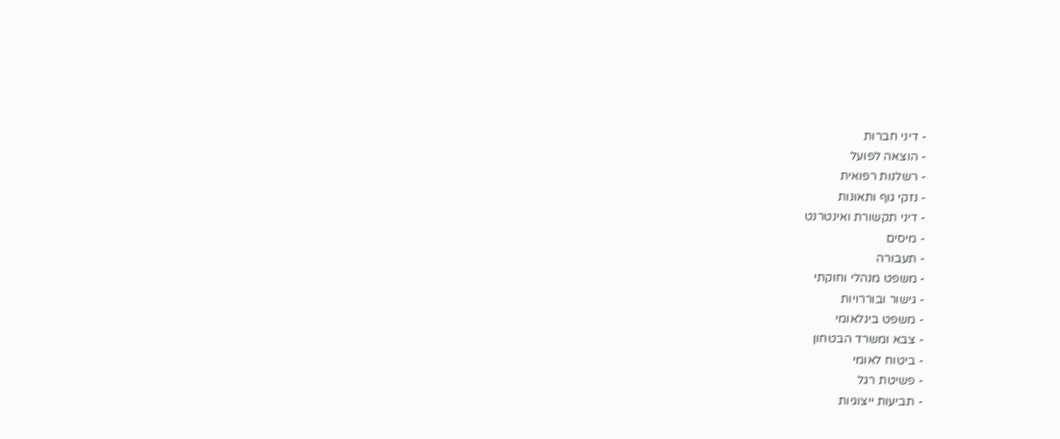- דיני חברות
- הוצאה לפועל
- רשלנות רפואית
- נזקי גוף ותאונות
- דיני תקשורת ואינטרנט
- מיסים
- תעבורה
- משפט מנהלי וחוקתי
- גישור ובוררויות
- משפט בינלאומי
- צבא ומשרד הבטחון
- ביטוח לאומי
- פשיטת רגל
- תביעות ייצוגיות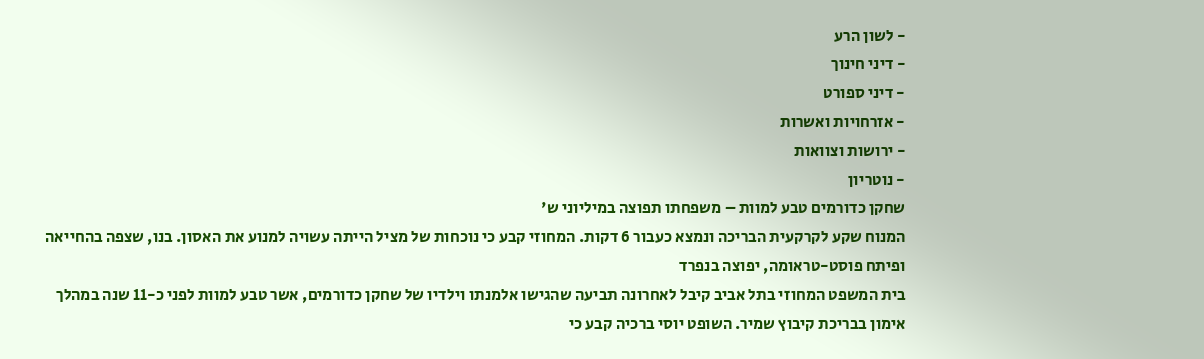- לשון הרע
- דיני חינוך
- דיני ספורט
- אזרחויות ואשרות
- ירושות וצוואות
- נוטריון
שחקן כדורמים טבע למוות – משפחתו תפוצה במיליוני ש'
המנוח שקע לקרקעית הבריכה ונמצא כעבור 6 דקות. המחוזי קבע כי נוכחות של מציל הייתה עשויה למנוע את האסון. בנו, שצפה בהחייאה ופיתח פוסט-טראומה, יפוצה בנפרד
בית המשפט המחוזי בתל אביב קיבל לאחרונה תביעה שהגישו אלמנתו וילדיו של שחקן כדורמים, אשר טבע למוות לפני כ-11 שנה במהלך אימון בבריכת קיבוץ שמיר. השופט יוסי ברכיה קבע כי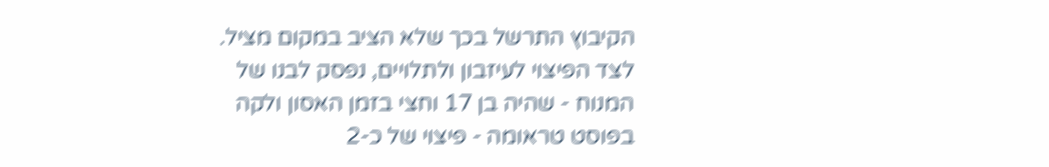הקיבוץ התרשל בכך שלא הציב במקום מציל. לצד הפיצוי לעיזבון ולתלויים, נפסק לבנו של המנוח - שהיה בן 17 וחצי בזמן האסון ולקה בפוסט טראומה - פיצוי של כ-2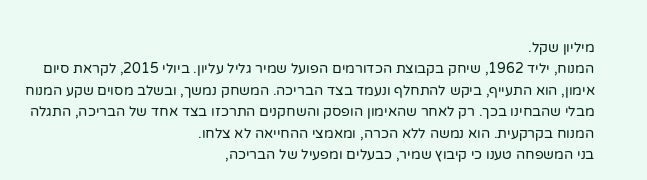מיליון שקל.
המנוח, יליד 1962, שיחק בקבוצת הכדורמים הפועל שמיר גליל עליון. ביולי 2015, לקראת סיום אימון, הוא התעייף, ביקש להתחלף ונעמד בצד הבריכה. המשחק נמשך, ובשלב מסוים שקע המנוח מבלי שהבחינו בכך. רק לאחר שהאימון הופסק והשחקנים התרכזו בצד אחד של הבריכה, התגלה המנוח בקרקעית. הוא נמשה ללא הכרה, ומאמצי ההחייאה לא צלחו.
בני המשפחה טענו כי קיבוץ שמיר, כבעלים ומפעיל של הבריכה,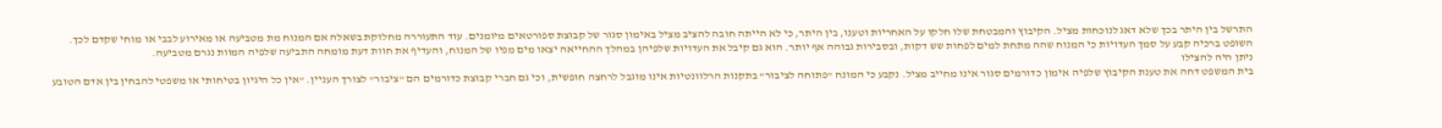התרשל בין היתר בכך שלא דאג לנוכחות מציל. הקיבוץ והמבטחת שלו חלקו על האחריות וטענו, בין היתר, כי לא הייתה חובה להציב מציל באימון סגור של קבוצת ספורטאים מיומנים. עוד התעוררה מחלוקת בשאלה אם המנוח מת מטביעה או מאירוע לבבי או מוחי שקדם לכך.
השופט ברכיה קבע על סמך העדויות כי המנוח שהה מתחת למים לפחות שש דקות, ובסבירות גבוהה אף יותר. הוא גם קיבל את העדויות שלפיהן במהלך ההחייאה יצאו מים מפיו של המנוח, והעדיף את חוות דעת מומחה התביעה שלפיה המוות נגרם מטביעה.
ניתן היה להצילו
בית המשפט דחה את טענת הקיבוץ שלפיה אימון כדורמים סגור אינו מחייב מציל. נקבע כי המונח "פתוחה לציבור" בתקנות הרלוונטיות אינו מוגבל לרחצה חופשית, וכי גם חברי קבוצת כדורמים הם "ציבור" לצורך העניין. "אין כל היגיון בטיחותי או משפטי להבחין בין אדם הטובע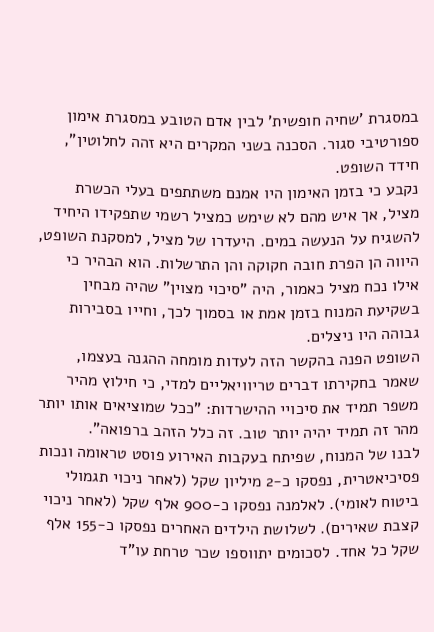במסגרת 'שחיה חופשית' לבין אדם הטובע במסגרת אימון ספורטיבי סגור. הסכנה בשני המקרים היא זהה לחלוטין", חידד השופט.
נקבע כי בזמן האימון היו אמנם משתתפים בעלי הכשרת מציל, אך איש מהם לא שימש כמציל רשמי שתפקידו היחיד להשגיח על הנעשה במים. היעדרו של מציל, למסקנת השופט, היווה הן הפרת חובה חקוקה והן התרשלות. הוא הבהיר כי אילו נכח מציל כאמור, היה "סיכוי מצוין" שהיה מבחין בשקיעת המנוח בזמן אמת או בסמוך לכך, וחייו בסבירות גבוהה היו ניצלים.
השופט הפנה בהקשר הזה לעדות מומחה ההגנה בעצמו, שאמר בחקירתו דברים טריוויאליים למדי, כי חילוץ מהיר משפר תמיד את סיכויי ההישרדות: "ככל שמוציאים אותו יותר מהר זה תמיד יהיה יותר טוב. זה כלל הזהב ברפואה".
לבנו של המנוח, שפיתח בעקבות האירוע פוסט טראומה ונכות פסיכיאטרית, נפסקו כ-2 מיליון שקל (לאחר ניכוי תגמולי ביטוח לאומי). לאלמנה נפסקו כ-900 אלף שקל (לאחר ניכוי קצבת שאירים). לשלושת הילדים האחרים נפסקו כ-155 אלף שקל כל אחד. לסכומים יתווספו שכר טרחת עו"ד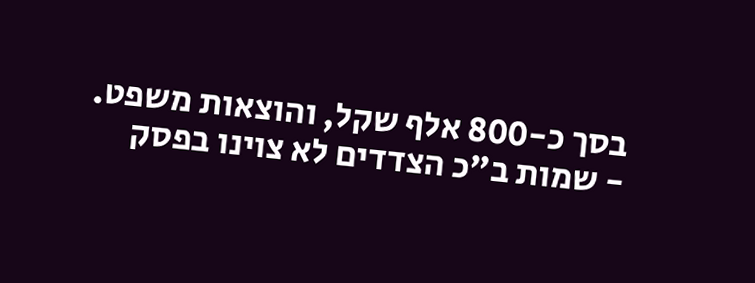בסך כ-800 אלף שקל, והוצאות משפט.
- שמות ב"כ הצדדים לא צוינו בפסק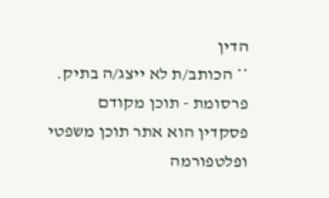הדין
** הכותב/ת לא ייצג/ה בתיק.
פרסומת - תוכן מקודם
פסקדין הוא אתר תוכן משפטי ופלטפורמה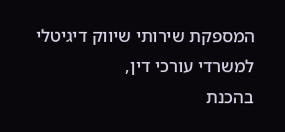המספקת שירותי שיווק דיגיטלי למשרדי עורכי דין,
בהכנת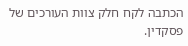הכתבה לקח חלק צוות העורכים של פסקדין.